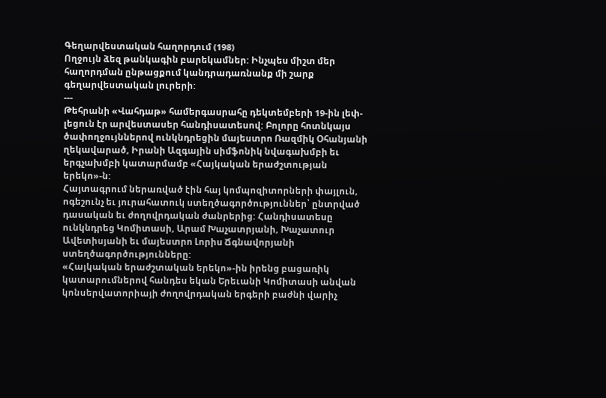Գեղարվեստական հաղորդում (198)
Ողջույն ձեզ թանկագին բարեկամներ: Ինչպես միշտ մեր հաղորդման ընթացքում կանդրադառնանք մի շարք գեղարվեստական լուրերի:
---
Թեհրանի «Վահդաթ» համերգասրահը դեկտեմբերի 19-ին լեփ-լեցուն էր արվեստասեր հանդիսատեսով: Բոլորը հոտնկայս ծափողջույններով ունկնդրեցին մայեստրո Ռազմիկ Օհանյանի ղեկավարած, Իրանի Ազգային սիմֆոնիկ նվագախմբի եւ երգչախմբի կատարմամբ «Հայկական երաժշտության երեկո»-ն:
Հայտագրում ներառված էին հայ կոմպոզիտորների փայլուն, ոգեշունչ եւ յուրահատուկ ստեղծագործություններ՝ ընտրված դասական եւ ժողովրդական ժանրերից: Հանդիսատեսը ունկնդրեց Կոմիտասի, Արամ Խաչատրյանի, Խաչատուր Ավետիսյանի եւ մայեստրո Լորիս Ճգնավորյանի ստեղծագործությունները:
«Հայկական երաժշտական երեկո»-ին իրենց բացառիկ կատարումներով հանդես եկան Երեւանի Կոմիտասի անվան կոնսերվատորիայի ժողովրդական երգերի բաժնի վարիչ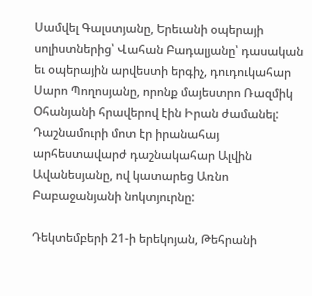Սամվել Գալստյանը, Երեւանի օպերայի սոլիստներից՝ Վահան Բադալյանը՝ դասական եւ օպերային արվեստի երգիչ, դուդուկահար Սարո Պողոսյանը, որոնք մայեստրո Ռազմիկ Օհանյանի հրավերով էին Իրան ժամանել: Դաշնամուրի մոտ էր իրանահայ արհեստավարժ դաշնակահար Ալվին Ավանեսյանը, ով կատարեց Առնո Բաբաջանյանի նոկտյուրնը:

Դեկտեմբերի 21-ի երեկոյան, Թեհրանի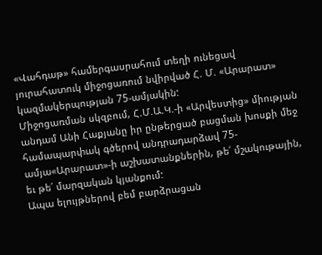«Վահդաթ» համերգասրահում տեղի ունեցավ յուրահատուկ միջոցառում նվիրված Հ. Մ. «Արարատ» կազմակերպության 75-ամյակին:
Միջոցառման սկզբում, Հ.Մ.Ա.Կ.-ի «Արվեստից» միության անդամ Անի Հաքյանը իր ընթերցած բացման խոսքի մեջ համապարփակ գծերով անդրադարձավ 75-ամյա«Արարատ»-ի աշխատանքներին, թե՛ մշակութային, եւ թե՛ մարզական կյանքում:
Ապա ելույթներով բեմ բարձրացան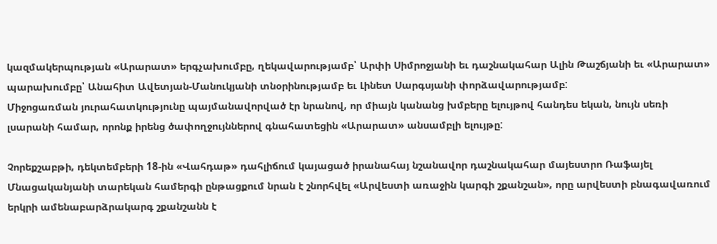կազմակերպության «Արարատ» երգչախումբը, ղեկավարությամբ՝ Արփի Սիմրոջյանի եւ դաշնակահար Ալին Թաշճյանի եւ «Արարատ» պարախումբը՝ Անահիտ Ավետյան-Մանուկյանի տնօրինությամբ եւ Լինետ Սարգսյանի փորձավարությամբ:
Միջոցառման յուրահատկությունը պայմանավորված էր նրանով, որ միայն կանանց խմբերը ելույթով հանդես եկան, նույն սեռի լսարանի համար, որոնք իրենց ծափողջույններով գնահատեցին «Արարատ» անսամբլի ելույթը:

Չորեքշաբթի, դեկտեմբերի 18-ին «Վահդաթ» դահլիճում կայացած իրանահայ նշանավոր դաշնակահար մայեստրո Ռաֆայել Մնացականյանի տարեկան համերգի ընթացքում նրան է շնորհվել «Արվեստի առաջին կարգի շքանշան», որը արվեստի բնագավառում երկրի ամենաբարձրակարգ շքանշանն է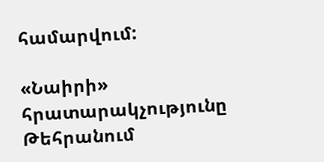համարվում:

«Նաիրի» հրատարակչությունը Թեհրանում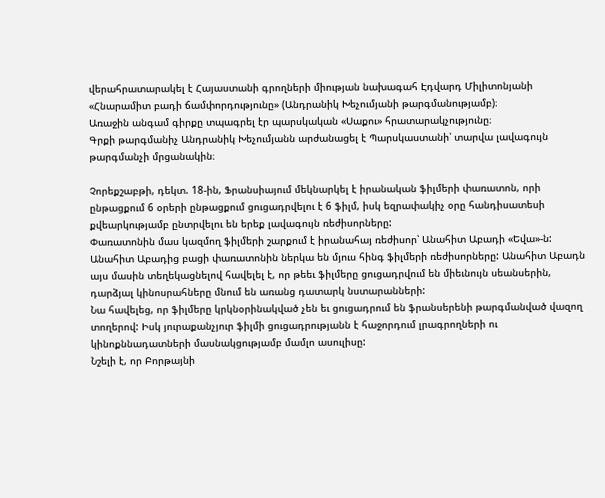վերահրատարակել է Հայաստանի գրողների միության նախագահ Էդվարդ Միլիտոնյանի «Հնարամիտ բադի ճամփորդությունը» (Անդրանիկ Խեչումյանի թարգմանությամբ)։
Առաջին անգամ գիրքը տպագրել էր պարսկական «Սաքու» հրատարակչությունը։
Գրքի թարգմանիչ Անդրանիկ Խեչումյանն արժանացել է Պարսկաստանի՝ տարվա լավագույն թարգմանչի մրցանակին։

Չորեքշաբթի, դեկտ. 18-ին, Ֆրանսիայում մեկնարկել է իրանական ֆիլմերի փառատոն, որի ընթացքում 6 օրերի ընթացքում ցուցադրվելու է 6 ֆիլմ, իսկ եզրափակիչ օրը հանդիսատեսի քվեարկությամբ ընտրվելու են երեք լավագույն ռեժիսորները:
Փառատոնին մաս կազմող ֆիլմերի շարքում է իրանահայ ռեժիսոր՝ Անահիտ Աբադի «Եվա»-ն: Անահիտ Աբադից բացի փառատոնին ներկա են մյուս հինգ ֆիլմերի ռեժիսորները: Անահիտ Աբադն այս մասին տեղեկացնելով հավելել է, որ թեեւ ֆիլմերը ցուցադրվում են միեւնույն սեանսերին, դարձյալ կինոսրահները մնում են առանց դատարկ նստարանների:
Նա հավելեց, որ ֆիլմերը կրկնօրինակված չեն եւ ցուցադրում են ֆրանսերենի թարգմանված վազող տողերով: Իսկ յուրաքանչյուր ֆիլմի ցուցադրությանն է հաջորդում լրագրողների ու կինոքննադատների մասնակցությամբ մամլո ասուլիսը:
Նշելի է, որ Բորթայնի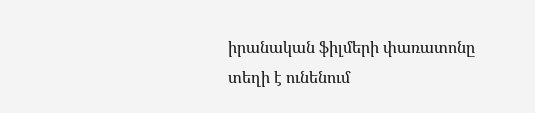իրանական ֆիլմերի փառատոնը տեղի է ունենում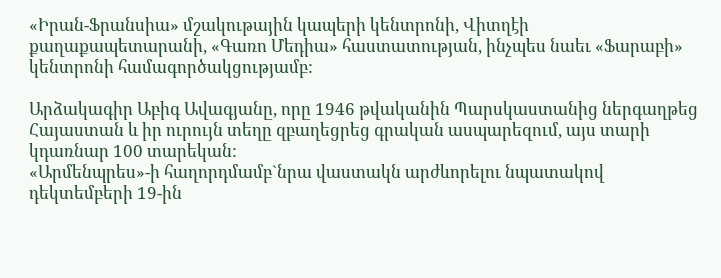«Իրան-Ֆրանսիա» մշակութային կապերի կենտրոնի, Վիտղէի քաղաքապետարանի, «Գառո Մեդիա» հաստատության, ինչպես նաեւ «Ֆարաբի» կենտրոնի համագործակցությամբ:

Արձակագիր Աբիգ Ավագյանը, որը 1946 թվականին Պարսկաստանից ներգաղթեց Հայաստան և իր ուրույն տեղը զբաղեցրեց գրական ասպարեզում, այս տարի կդառնար 100 տարեկան:
«Արմենպրես»-ի հաղորդմամբ`նրա վաստակն արժևորելու նպատակով դեկտեմբերի 19-ին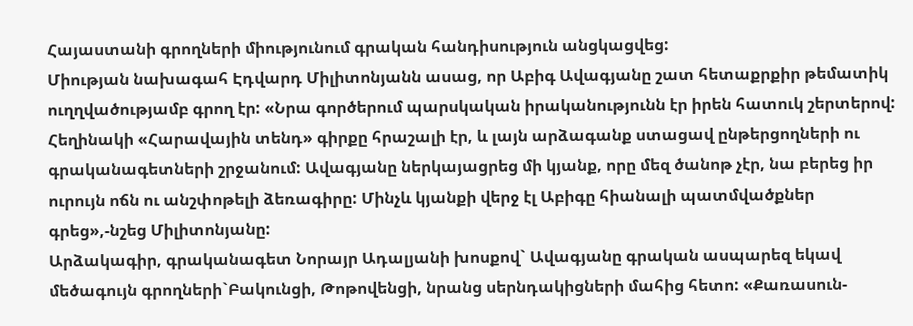Հայաստանի գրողների միությունում գրական հանդիսություն անցկացվեց:
Միության նախագահ Էդվարդ Միլիտոնյանն ասաց, որ Աբիգ Ավագյանը շատ հետաքրքիր թեմատիկ ուղղվածությամբ գրող էր: «Նրա գործերում պարսկական իրականությունն էր իրեն հատուկ շերտերով: Հեղինակի «Հարավային տենդ» գիրքը հրաշալի էր, և լայն արձագանք ստացավ ընթերցողների ու գրականագետների շրջանում: Ավագյանը ներկայացրեց մի կյանք, որը մեզ ծանոթ չէր, նա բերեց իր ուրույն ոճն ու անշփոթելի ձեռագիրը: Մինչև կյանքի վերջ էլ Աբիգը հիանալի պատմվածքներ գրեց»,-նշեց Միլիտոնյանը:
Արձակագիր, գրականագետ Նորայր Ադալյանի խոսքով` Ավագյանը գրական ասպարեզ եկավ մեծագույն գրողների`Բակունցի, Թոթովենցի, նրանց սերնդակիցների մահից հետո: «Քառասուն-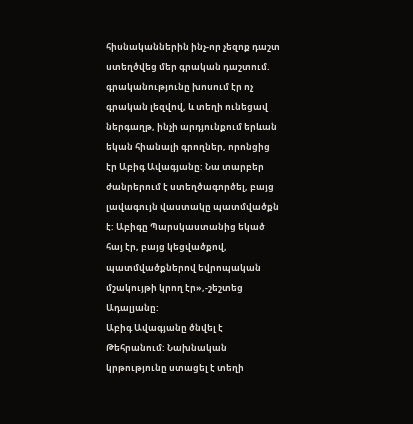հիսնականներին ինչ-որ չեզոք դաշտ ստեղծվեց մեր գրական դաշտում. գրականությունը խոսում էր ոչ գրական լեզվով, և տեղի ունեցավ ներգաղթ, ինչի արդյունքում երևան եկան հիանալի գրողներ, որոնցից էր Աբիգ Ավագյանը: Նա տարբեր ժանրերում է ստեղծագործել, բայց լավագույն վաստակը պատմվածքն է: Աբիգը Պարսկաստանից եկած հայ էր, բայց կեցվածքով, պատմվածքներով եվրոպական մշակույթի կրող էր»,-շեշտեց Ադալյանը:
Աբիգ Ավագյանը ծնվել է Թեհրանում: Նախնական կրթությունը ստացել է տեղի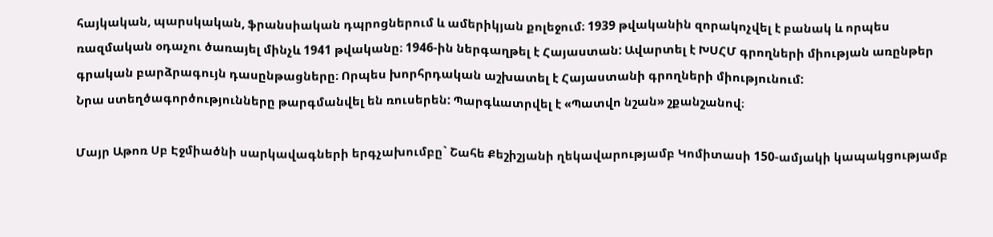հայկական, պարսկական, ֆրանսիական դպրոցներում և ամերիկյան քոլեջում։ 1939 թվականին զորակոչվել է բանակ և որպես ռազմական օդաչու ծառայել մինչև 1941 թվականը։ 1946-ին ներգաղթել է Հայաստան: Ավարտել է ԽՍՀՄ գրողների միության առընթեր գրական բարձրագույն դասընթացները։ Որպես խորհրդական աշխատել է Հայաստանի գրողների միությունում:
Նրա ստեղծագործությունները թարգմանվել են ռուսերեն: Պարգևատրվել է «Պատվո նշան» շքանշանով։

Մայր Աթոռ Սբ Էջմիածնի սարկավագների երգչախումբը` Շահե Քեշիշյանի ղեկավարությամբ Կոմիտասի 150-ամյակի կապակցությամբ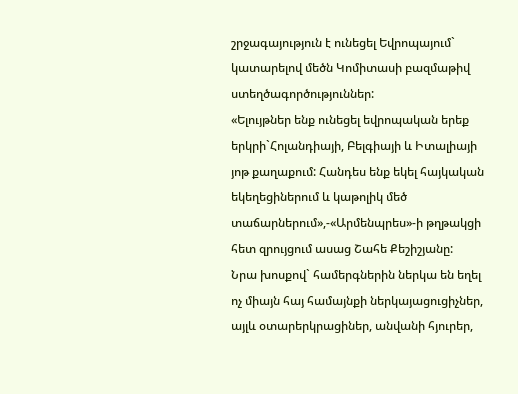շրջագայություն է ունեցել Եվրոպայում` կատարելով մեծն Կոմիտասի բազմաթիվ ստեղծագործություններ:
«Ելույթներ ենք ունեցել եվրոպական երեք երկրի`Հոլանդիայի, Բելգիայի և Իտալիայի յոթ քաղաքում: Հանդես ենք եկել հայկական եկեղեցիներում և կաթոլիկ մեծ տաճարներում»,-«Արմենպրես»-ի թղթակցի հետ զրույցում ասաց Շահե Քեշիշյանը:
Նրա խոսքով` համերգներին ներկա են եղել ոչ միայն հայ համայնքի ներկայացուցիչներ, այլև օտարերկրացիներ, անվանի հյուրեր,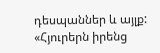դեսպաններ և այլք:
«Հյուրերն իրենց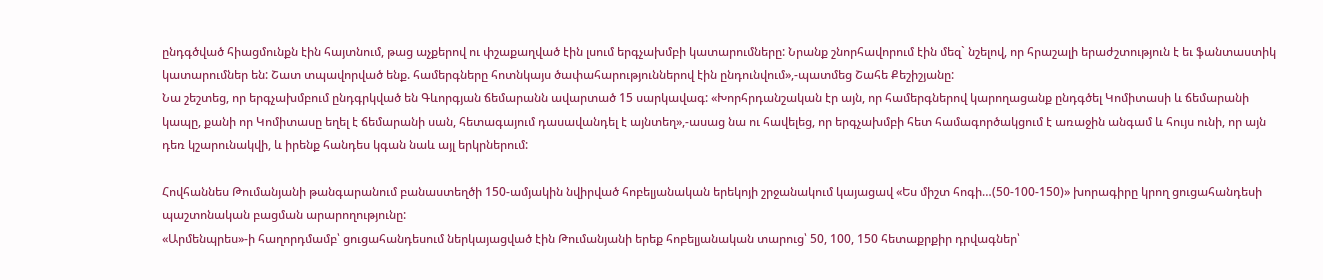ընդգծված հիացմունքն էին հայտնում, թաց աչքերով ու փշաքաղված էին լսում երգչախմբի կատարումները: Նրանք շնորհավորում էին մեզ` նշելով, որ հրաշալի երաժշտություն է եւ ֆանտաստիկ կատարումներ են: Շատ տպավորված ենք. համերգները հոտնկայս ծափահարություններով էին ընդունվում»,-պատմեց Շահե Քեշիշյանը:
Նա շեշտեց, որ երգչախմբում ընդգրկված են Գևորգյան ճեմարանն ավարտած 15 սարկավագ: «Խորհրդանշական էր այն, որ համերգներով կարողացանք ընդգծել Կոմիտասի և ճեմարանի կապը, քանի որ Կոմիտասը եղել է ճեմարանի սան, հետագայում դասավանդել է այնտեղ»,-ասաց նա ու հավելեց, որ երգչախմբի հետ համագործակցում է առաջին անգամ և հույս ունի, որ այն դեռ կշարունակվի, և իրենք հանդես կգան նաև այլ երկրներում:

Հովհաննես Թումանյանի թանգարանում բանաստեղծի 150-ամյակին նվիրված հոբելյանական երեկոյի շրջանակում կայացավ «Ես միշտ հոգի…(50-100-150)» խորագիրը կրող ցուցահանդեսի պաշտոնական բացման արարողությունը:
«Արմենպրես»-ի հաղորդմամբ՝ ցուցահանդեսում ներկայացված էին Թումանյանի երեք հոբելյանական տարուց՝ 50, 100, 150 հետաքրքիր դրվագներ՝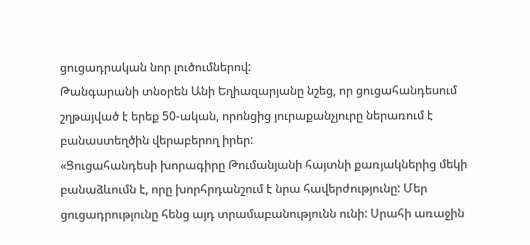ցուցադրական նոր լուծումներով:
Թանգարանի տնօրեն Անի Եղիազարյանը նշեց, որ ցուցահանդեսում շղթայված է երեք 50-ական, որոնցից յուրաքանչյուրը ներառում է բանաստեղծին վերաբերող իրեր:
«Ցուցահանդեսի խորագիրը Թումանյանի հայտնի քառյակներից մեկի բանաձևումն է, որը խորհրդանշում է նրա հավերժությունը: Մեր ցուցադրությունը հենց այդ տրամաբանությունն ունի: Սրահի առաջին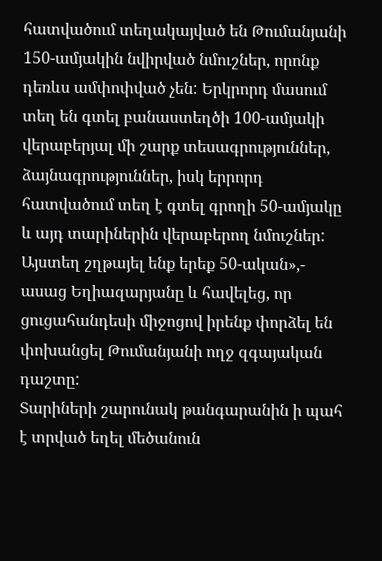հատվածում տեղակայված են Թումանյանի 150-ամյակին նվիրված նմուշներ, որոնք դեռևս ամփոփված չեն: Երկրորդ մասում տեղ են գտել բանաստեղծի 100-ամյակի վերաբերյալ մի շարք տեսագրություններ, ձայնագրություններ, իսկ երրորդ հատվածում տեղ է գտել գրողի 50-ամյակը և այդ տարիներին վերաբերող նմուշներ: Այստեղ շղթայել ենք երեք 50-ական»,- ասաց Եղիազարյանը և հավելեց, որ ցուցահանդեսի միջոցով իրենք փորձել են փոխանցել Թումանյանի ողջ զգայական դաշտը:
Տարիների շարունակ թանգարանին ի պահ է տրված եղել մեծանուն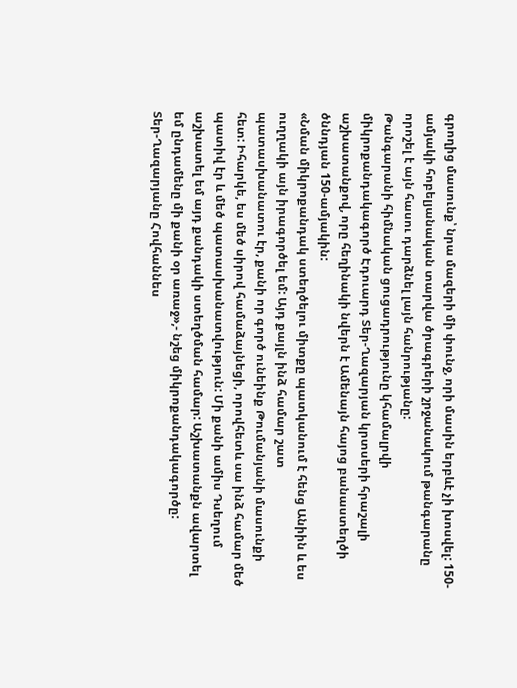գրողից մասունք՝ նրա մազերի մի փունջ, որի մասին երբևէ չի խոսվել: 150-ամյակի հոբելյանական տարվա ծրագրերի շրջանակում թանգարանը որոշել է այն հասու դարձնել լայն հանրությանը:
Թանգարանի հիմնական ցուցադրությունը կհամալրվի միկրոքանդակագործ Էդուարդ Տեր-Ղազարյան կրտսերի հրաշալի աշխատանքով, որը հեղինակի նվերն է Ամենայն հայոց բանաստեղծի ծննդյան 150-ամյակին:
«Նման միկրոքանդակ ստեղծելու միտքը պատկանում է հենց Անիին և ես ուղղակի այն իրագործել եմ: Այդ քայլն ինձ համար շատ պատասխանատու էր, քանի որ գործ ունեինք Թումանյանի մասունքի հետ: Իհարկե, ես մեծ սիրով համաձայնեցի, որովհետև սա ինձ համար մեծ պատիվ էր և մեծ պատասխանատվություն: Մի քանի ամիս Դսեղում աշխատել եմ այդ քանդակի ստեղծման համար: Աշխատանքն ավարտել եմ ընդամենը մի քանի օր առաջ»,- նշեց միկրոքանդակագործը:
Տեր-Ղազարյանը Հովհաննես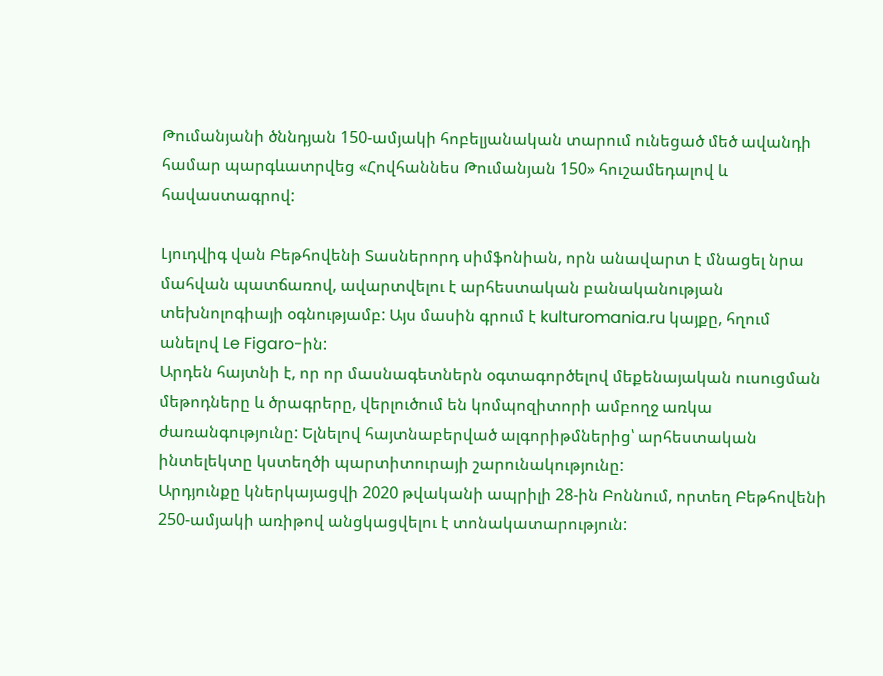Թումանյանի ծննդյան 150-ամյակի հոբելյանական տարում ունեցած մեծ ավանդի համար պարգևատրվեց «Հովհաննես Թումանյան 150» հուշամեդալով և հավաստագրով:

Լյուդվիգ վան Բեթհովենի Տասներորդ սիմֆոնիան, որն անավարտ է մնացել նրա մահվան պատճառով, ավարտվելու է արհեստական բանականության տեխնոլոգիայի օգնությամբ: Այս մասին գրում է kulturomania.ru կայքը, հղում անելով Le Figaro-ին:
Արդեն հայտնի է, որ որ մասնագետներն օգտագործելով մեքենայական ուսուցման մեթոդները և ծրագրերը, վերլուծում են կոմպոզիտորի ամբողջ առկա ժառանգությունը: Ելնելով հայտնաբերված ալգորիթմներից՝ արհեստական ինտելեկտը կստեղծի պարտիտուրայի շարունակությունը:
Արդյունքը կներկայացվի 2020 թվականի ապրիլի 28-ին Բոննում, որտեղ Բեթհովենի 250-ամյակի առիթով անցկացվելու է տոնակատարություն: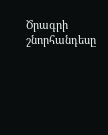Ծրագրի շնորհանդեսը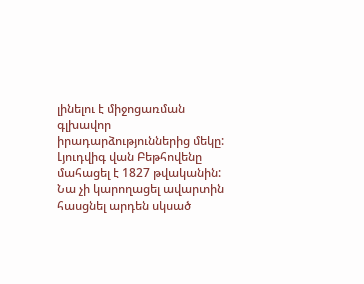լինելու է միջոցառման գլխավոր իրադարձություններից մեկը:
Լյուդվիգ վան Բեթհովենը մահացել է 1827 թվականին: Նա չի կարողացել ավարտին հասցնել արդեն սկսած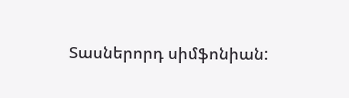Տասներորդ սիմֆոնիան: